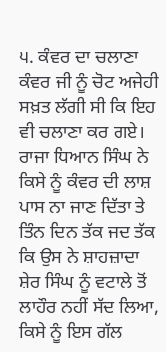੫. ਕੰਵਰ ਦਾ ਚਲਾਣਾ
ਕੰਵਰ ਜੀ ਨੂੰ ਚੋਟ ਅਜੇਹੀ ਸਖ਼ਤ ਲੱਗੀ ਸੀ ਕਿ ਇਹ ਵੀ ਚਲਾਣਾ ਕਰ ਗਏ। ਰਾਜਾ ਧਿਆਨ ਸਿੰਘ ਨੇ ਕਿਸੇ ਨੂੰ ਕੰਵਰ ਦੀ ਲਾਸ਼ ਪਾਸ ਨਾ ਜਾਣ ਦਿੱਤਾ ਤੇ ਤਿੰਨ ਦਿਨ ਤੱਕ ਜਦ ਤੱਕ ਕਿ ਉਸ ਨੇ ਸ਼ਾਹਜ਼ਾਦਾ ਸ਼ੇਰ ਸਿੰਘ ਨੂੰ ਵਟਾਲੇ ਤੋਂ ਲਾਹੌਰ ਨਹੀਂ ਸੱਦ ਲਿਆ, ਕਿਸੇ ਨੂੰ ਇਸ ਗੱਲ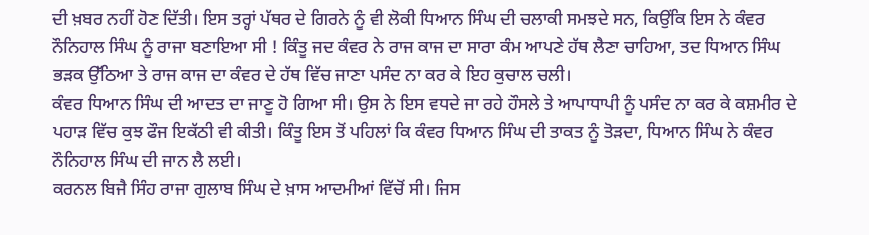ਦੀ ਖ਼ਬਰ ਨਹੀਂ ਹੋਣ ਦਿੱਤੀ। ਇਸ ਤਰ੍ਹਾਂ ਪੱਥਰ ਦੇ ਗਿਰਨੇ ਨੂੰ ਵੀ ਲੋਕੀ ਧਿਆਨ ਸਿੰਘ ਦੀ ਚਲਾਕੀ ਸਮਝਦੇ ਸਨ, ਕਿਉਂਕਿ ਇਸ ਨੇ ਕੰਵਰ ਨੌਨਿਹਾਲ ਸਿੰਘ ਨੂੰ ਰਾਜਾ ਬਣਾਇਆ ਸੀ ! ਕਿੰਤੂ ਜਦ ਕੰਵਰ ਨੇ ਰਾਜ ਕਾਜ ਦਾ ਸਾਰਾ ਕੰਮ ਆਪਣੇ ਹੱਥ ਲੈਣਾ ਚਾਹਿਆ, ਤਦ ਧਿਆਨ ਸਿੰਘ ਭੜਕ ਉੱਠਿਆ ਤੇ ਰਾਜ ਕਾਜ ਦਾ ਕੰਵਰ ਦੇ ਹੱਥ ਵਿੱਚ ਜਾਣਾ ਪਸੰਦ ਨਾ ਕਰ ਕੇ ਇਹ ਕੁਚਾਲ ਚਲੀ।
ਕੰਵਰ ਧਿਆਨ ਸਿੰਘ ਦੀ ਆਦਤ ਦਾ ਜਾਣੂ ਹੋ ਗਿਆ ਸੀ। ਉਸ ਨੇ ਇਸ ਵਧਦੇ ਜਾ ਰਹੇ ਹੌਸਲੇ ਤੇ ਆਪਾਧਾਪੀ ਨੂੰ ਪਸੰਦ ਨਾ ਕਰ ਕੇ ਕਸ਼ਮੀਰ ਦੇ ਪਹਾੜ ਵਿੱਚ ਕੁਝ ਫੌਜ ਇਕੱਠੀ ਵੀ ਕੀਤੀ। ਕਿੰਤੂ ਇਸ ਤੋਂ ਪਹਿਲਾਂ ਕਿ ਕੰਵਰ ਧਿਆਨ ਸਿੰਘ ਦੀ ਤਾਕਤ ਨੂੰ ਤੋੜਦਾ, ਧਿਆਨ ਸਿੰਘ ਨੇ ਕੰਵਰ ਨੌਨਿਹਾਲ ਸਿੰਘ ਦੀ ਜਾਨ ਲੈ ਲਈ।
ਕਰਨਲ ਬਿਜੈ ਸਿੰਹ ਰਾਜਾ ਗੁਲਾਬ ਸਿੰਘ ਦੇ ਖ਼ਾਸ ਆਦਮੀਆਂ ਵਿੱਚੋਂ ਸੀ। ਜਿਸ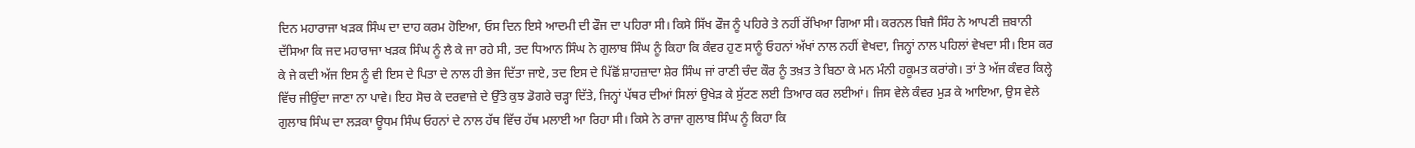ਦਿਨ ਮਹਾਰਾਜਾ ਖੜਕ ਸਿੰਘ ਦਾ ਦਾਹ ਕਰਮ ਹੋਇਆ, ਓਸ ਦਿਨ ਇਸੇ ਆਦਮੀ ਦੀ ਫੌਜ ਦਾ ਪਹਿਰਾ ਸੀ। ਕਿਸੇ ਸਿੱਖ ਫੌਜ ਨੂੰ ਪਹਿਰੇ ਤੇ ਨਹੀਂ ਰੱਖਿਆ ਗਿਆ ਸੀ। ਕਰਨਲ ਬਿਜੈ ਸਿੰਹ ਨੇ ਆਪਣੀ ਜ਼ਬਾਨੀ ਦੱਸਿਆ ਕਿ ਜਦ ਮਹਾਰਾਜਾ ਖੜਕ ਸਿੰਘ ਨੂੰ ਲੈ ਕੇ ਜਾ ਰਹੇ ਸੀ, ਤਦ ਧਿਆਨ ਸਿੰਘ ਨੇ ਗੁਲਾਬ ਸਿੰਘ ਨੂੰ ਕਿਹਾ ਕਿ ਕੰਵਰ ਹੁਣ ਸਾਨੂੰ ਓਹਨਾਂ ਅੱਖਾਂ ਨਾਲ ਨਹੀਂ ਵੇਖਦਾ, ਜਿਨ੍ਹਾਂ ਨਾਲ ਪਹਿਲਾਂ ਵੇਖਦਾ ਸੀ। ਇਸ ਕਰ ਕੇ ਜੇ ਕਦੀ ਅੱਜ ਇਸ ਨੂੰ ਵੀ ਇਸ ਦੇ ਪਿਤਾ ਦੇ ਨਾਲ ਹੀ ਭੇਜ ਦਿੱਤਾ ਜਾਏ, ਤਦ ਇਸ ਦੇ ਪਿੱਛੋਂ ਸ਼ਾਹਜ਼ਾਦਾ ਸ਼ੇਰ ਸਿੰਘ ਜਾਂ ਰਾਣੀ ਚੰਦ ਕੌਰ ਨੂੰ ਤਖ਼ਤ ਤੇ ਬਿਠਾ ਕੇ ਮਨ ਮੰਨੀ ਹਕੂਮਤ ਕਰਾਂਗੇ। ਤਾਂ ਤੇ ਅੱਜ ਕੰਵਰ ਕਿਲ੍ਹੇ ਵਿੱਚ ਜੀਉਂਦਾ ਜਾਣਾ ਨਾ ਪਾਵੇ। ਇਹ ਸੋਚ ਕੇ ਦਰਵਾਜ਼ੇ ਦੇ ਉੱਤੇ ਕੁਝ ਡੋਗਰੇ ਚੜ੍ਹਾ ਦਿੱਤੇ, ਜਿਨ੍ਹਾਂ ਪੱਥਰ ਦੀਆਂ ਸਿਲਾਂ ਉਖੇੜ ਕੇ ਸੁੱਟਣ ਲਈ ਤਿਆਰ ਕਰ ਲਈਆਂ। ਜਿਸ ਵੇਲੇ ਕੰਵਰ ਮੁੜ ਕੇ ਆਇਆ, ਉਸ ਵੇਲੇ ਗੁਲਾਬ ਸਿੰਘ ਦਾ ਲੜਕਾ ਊਧਮ ਸਿੰਘ ਓਹਨਾਂ ਦੇ ਨਾਲ ਹੱਥ ਵਿੱਚ ਹੱਥ ਮਲਾਈ ਆ ਰਿਹਾ ਸੀ। ਕਿਸੇ ਨੇ ਰਾਜਾ ਗੁਲਾਬ ਸਿੰਘ ਨੂੰ ਕਿਹਾ ਕਿ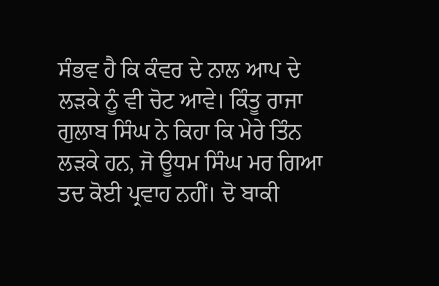ਸੰਭਵ ਹੈ ਕਿ ਕੰਵਰ ਦੇ ਨਾਲ ਆਪ ਦੇ ਲੜਕੇ ਨੂੰ ਵੀ ਚੋਟ ਆਵੇ। ਕਿੰਤੂ ਰਾਜਾ ਗੁਲਾਬ ਸਿੰਘ ਨੇ ਕਿਹਾ ਕਿ ਮੇਰੇ ਤਿੰਨ ਲੜਕੇ ਹਨ, ਜੋ ਊਧਮ ਸਿੰਘ ਮਰ ਗਿਆ ਤਦ ਕੋਈ ਪ੍ਰਵਾਹ ਨਹੀਂ। ਦੋ ਬਾਕੀ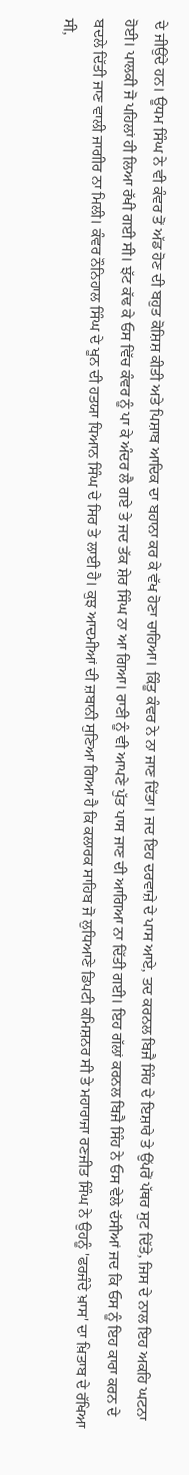ਦੇ ਜੀਉਂਦੇ ਹਨ। ਊਧਮ ਸਿੰਘ ਨੇ ਵੀ ਕੰਵਰ ਤੋਂ ਅੱਡ ਹੋਣ ਦੀ ਬਹੁਤ ਕੋਸ਼ਿਸ਼ ਕੀਤੀ ਅਤੇ ਪਿਸ਼ਾਬ ਆਦਿਕ ਦਾ ਬਹਾਨਾ ਕਰ ਕੇ ਵੱਖ ਹੋਣਾ ਚਾਹਿਆ। ਕਿੰਤੂ ਕੰਵਰ ਨੇ ਨਾ ਜਾਣ ਦਿੱਤਾ। ਜਦ ਇਹ ਦਰਵਾਜ਼ੇ ਦੇ ਪਾਸ ਆਏ, ਤਦ ਕਰਨਲ ਬਿਜੈ ਸਿੰਹ ਦੇ ਇਸ਼ਾਰੇ ਤੇ ਉੱਪਰੋਂ ਪੱਥਰ ਸੁਟ ਦਿੱਤੇ, ਜਿਸ ਦੇ ਨਾਲ ਇਹ ਅਕਹਿ ਘਟਨਾ ਹੋਈ। ਪਾਲਕੀ ਜੋ ਪਹਿਲਾਂ ਹੀ ਲਿਆ ਰੱਖੀ ਗਈ ਸੀ। ਝੱਟ ਕੱਢ ਕੇ ਓਸ ਵਿੱਚ ਕੰਵਰ ਨੂੰ ਪਾ ਕੇ ਅੰਦਰ ਲੈ ਗਏ ਤੇ ਜਦ ਤੱਕ ਸ਼ੇਰ ਸਿੰਘ ਨਾ ਆ ਗਿਆ। ਰਾਣੀ ਨੂੰ ਵੀ ਆਪਣੇ ਪੁੱਤ ਪਾਸ ਜਾਣ ਦੀ ਆਗਿਆ ਨਾ ਦਿੱਤੀ ਗਈ। ਇਹ ਗੱਲਾਂ ਕਰਨਲ ਬਿਜੈ ਸਿੰਹ ਨੇ ਓਸ ਵੇਲੇ ਦੱਸੀਆਂ ਜਦ ਕਿ ਓਸ ਨੂੰ ਇਹ ਕਾਰਾ ਕਰਨ ਦੇ ਬਦਲੇ ਦਿੱਤੀ ਜਾਣ ਵਾਲੀ ਜਾਗੀਰ ਨਾ ਮਿਲੀ। ਕੰਵਰ ਨੌਨਿਹਾਲ ਸਿੰਘ ਦੇ ਖੂਨ ਦੀ ਹਤਯਾ ਧਿਆਨ ਸਿੰਘ ਦੇ ਸਿਰ ਤੇ ਲਾਈ ਹੈ। ਕੁਝ ਆਦਮੀਆਂ ਦੀ ਜ਼ਬਾਨੀ ਸੁਣਿਆ ਗਿਆ ਹੈ ਕਿ ਕਲਾਰਕ ਸਾਹਿਬ ਜੋ ਲੁਧਿਆਣੇ ਡਿਪਟੀ ਕਮਿਸ਼ਨਰ ਸੀ ਤੇ ਮਹਾਰਾਜਾ ਰਣਜੀਤ ਸਿੰਘ ਨੇ ਉਹਨੂੰ 'ਫਰਜੰਦੇ ਖ਼ਾਸ' ਦਾ ਖ਼ਿਤਾਬ ਦੇ ਰੱਖਿਆ ਸੀ,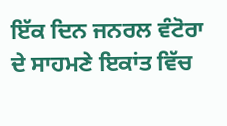ਇੱਕ ਦਿਨ ਜਨਰਲ ਵੰਟੋਰਾ ਦੇ ਸਾਹਮਣੇ ਇਕਾਂਤ ਵਿੱਚ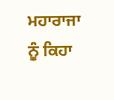ਮਹਾਰਾਜਾ ਨੂੰ ਕਿਹਾ